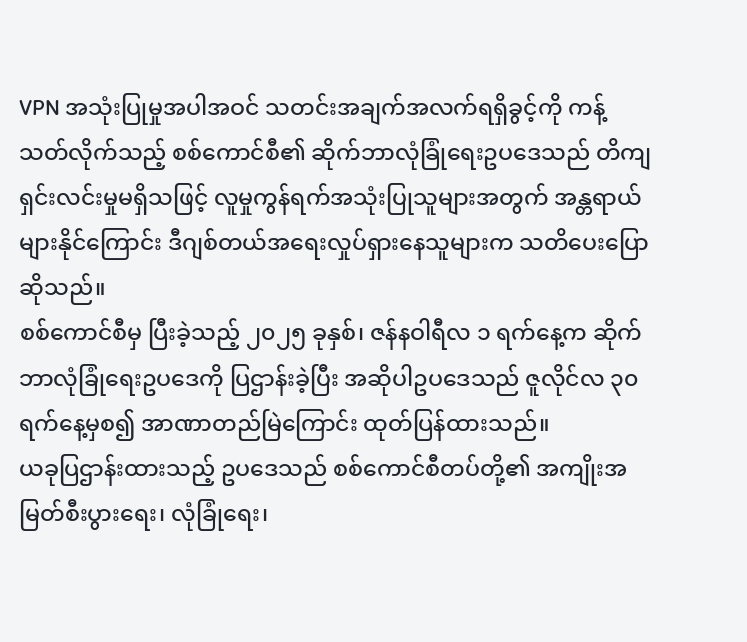VPN အသုံးပြုမှုအပါအဝင် သတင်းအချက်အလက်ရရှိခွင့်ကို ကန့်သတ်လိုက်သည့် စစ်ကောင်စီ၏ ဆိုက်ဘာလုံခြုံရေးဥပဒေသည် တိကျရှင်းလင်းမှုမရှိသဖြင့် လူမှုကွန်ရက်အသုံးပြုသူများအတွက် အန္တရာယ်များနိုင်ကြောင်း ဒီဂျစ်တယ်အရေးလှုပ်ရှားနေသူများက သတိပေးပြောဆိုသည်။
စစ်ကောင်စီမှ ပြီးခဲ့သည့် ၂၀၂၅ ခုနှစ်၊ ဇန်နဝါရီလ ၁ ရက်နေ့က ဆိုက်ဘာလုံခြုံရေးဥပဒေကို ပြဌာန်းခဲ့ပြီး အဆိုပါဥပဒေသည် ဇူလိုင်လ ၃၀ ရက်နေ့မှစ၍ အာဏာတည်မြဲကြောင်း ထုတ်ပြန်ထားသည်။
ယခုပြဌာန်းထားသည့် ဥပဒေသည် စစ်ကောင်စီတပ်တို့၏ အကျိုးအမြတ်စီးပွားရေး၊ လုံခြုံရေး၊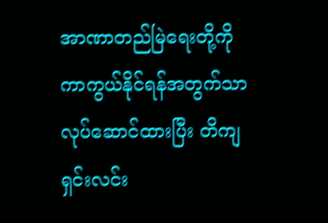အာဏာတည်မြဲရေးတို့ကို ကာကွယ်နိုင်ရန်အတွက်သာ လုပ်ဆောင်ထားပြီး တိကျရှင်းလင်း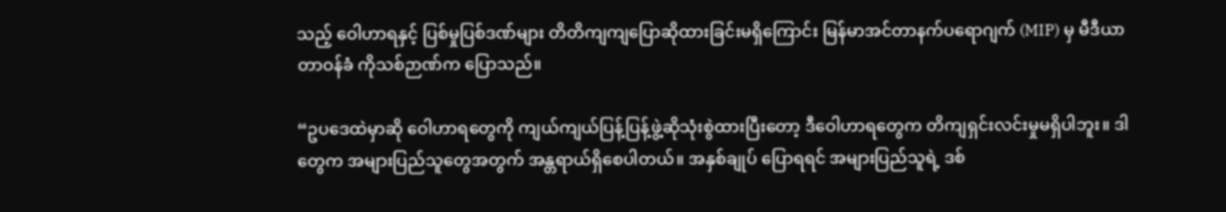သည့် ဝေါဟာရနှင့် ပြစ်မှုပြစ်ဒဏ်များ တိတိကျကျပြောဆိုထားခြင်းမရှိကြောင်း မြန်မာအင်တာနက်ပရောဂျက် (MIP) မှ မီဒီယာတာဝန်ခံ ကိုသစ်ဉာဏ်က ပြောသည်။

“ဥပဒေထဲမှာဆို ဝေါဟာရတွေကို ကျယ်ကျယ်ပြန့်ပြန့်ဖွဲ့ဆိုသုံးစွဲထားပြီးတော့ ဒီဝေါဟာရတွေက တိကျရှင်းလင်းမှုမရှိပါဘူး။ ဒါတွေက အများပြည်သူတွေအတွက် အန္တရာယ်ရှိစေပါတယ်။ အနှစ်ချုပ် ပြောရရင် အများပြည်သူရဲ့ ဒစ်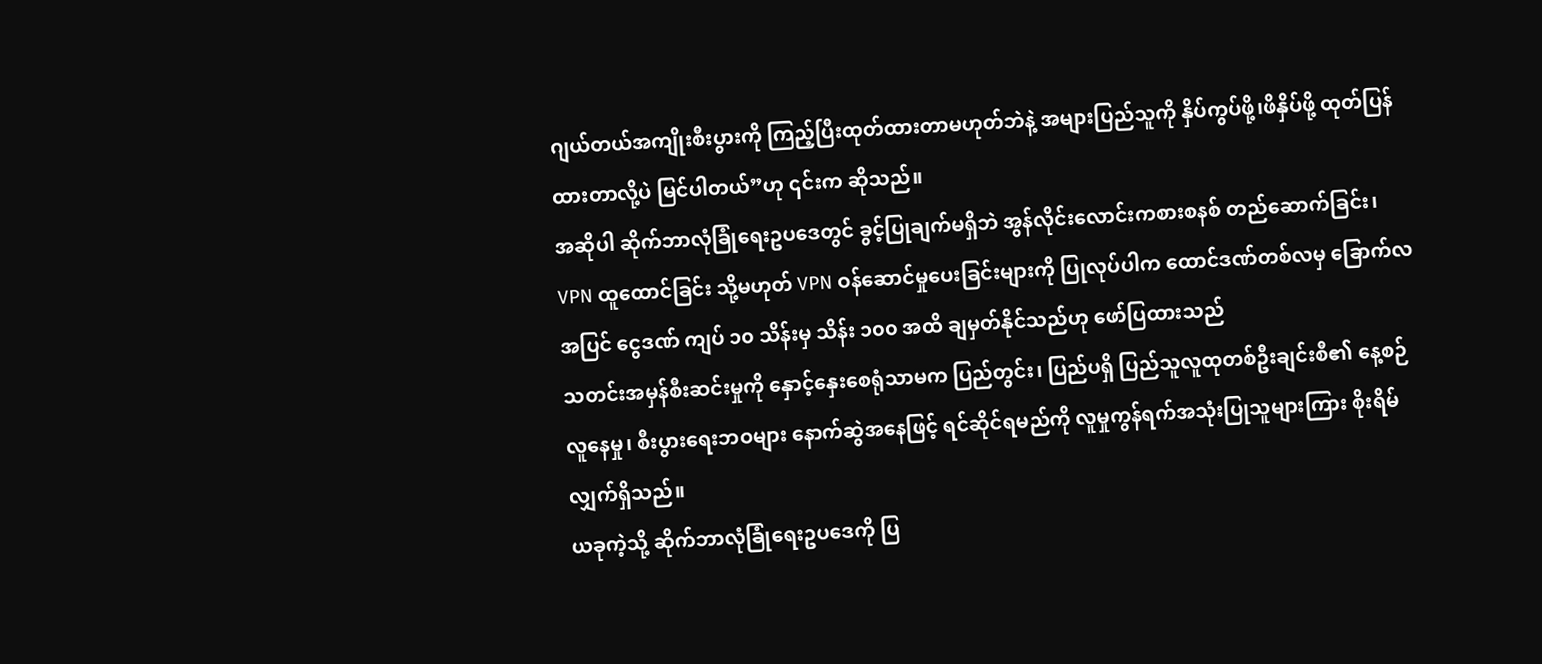ဂျယ်တယ်အကျိုးစီးပွားကို ကြည့်ပြီးထုတ်ထားတာမဟုတ်ဘဲနဲ့ အများပြည်သူကို နှိပ်ကွပ်ဖို့၊ဖိနှိပ်ဖို့ ထုတ်ပြန်ထားတာလို့ပဲ မြင်ပါတယ်”ဟု ၎င်းက ဆိုသည်။
အဆိုပါ ဆိုက်ဘာလုံခြုံရေးဥပဒေတွင် ခွင့်ပြုချက်မရှိဘဲ အွန်လိုင်းလောင်းကစားစနစ် တည်ဆောက်ခြင်း၊ VPN ထူထောင်ခြင်း သို့မဟုတ် VPN ဝန်ဆောင်မှုပေးခြင်းများကို ပြုလုပ်ပါက ထောင်ဒဏ်တစ်လမှ ခြောက်လအပြင် ငွေဒဏ် ကျပ် ၁၀ သိန်းမှ သိန်း ၁၀၀ အထိ ချမှတ်နိုင်သည်ဟု ဖော်ပြထားသည်
သတင်းအမှန်စီးဆင်းမှုကို နှောင့်နှေးစေရုံသာမက ပြည်တွင်း၊ ပြည်ပရှိ ပြည်သူလူထုတစ်ဦးချင်းစီ၏ နေ့စဉ်လူနေမှု၊ စီးပွားရေးဘဝများ နောက်ဆွဲအနေဖြင့် ရင်ဆိုင်ရမည်ကို လူမှုကွန်ရက်အသုံးပြုသူများကြား စိုးရိမ်လျှက်ရှိသည်။
ယခုကဲ့သို့ ဆိုက်ဘာလုံခြုံရေးဥပဒေကို ပြ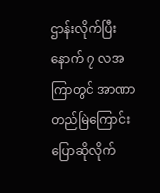ဌာန်းလိုက်ပြီးနောက် ၇ လအကြာတွင် အာဏာတည်မြဲကြောင်း ပြောဆိုလိုက်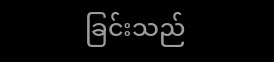ခြင်းသည်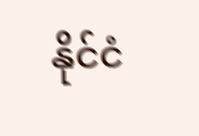နိုင်ငံ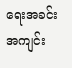ရေးအခင်းအကျင်း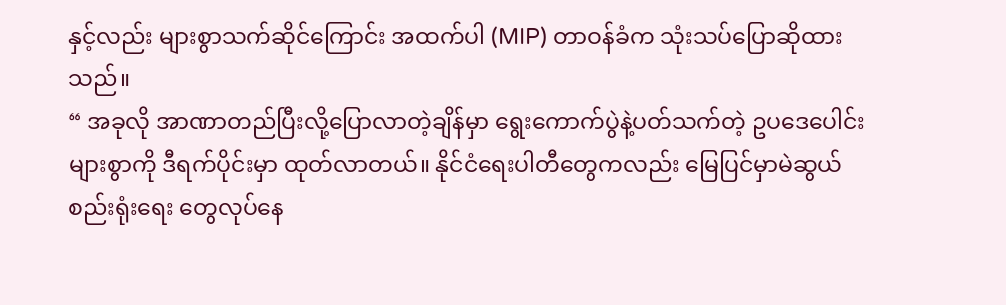နှင့်လည်း များစွာသက်ဆိုင်ကြောင်း အထက်ပါ (MIP) တာဝန်ခံက သုံးသပ်ပြောဆိုထားသည်။
“ အခုလို အာဏာတည်ပြီးလို့ပြောလာတဲ့ချိန်မှာ ရွေးကောက်ပွဲနဲ့ပတ်သက်တဲ့ ဥပဒေပေါင်းများစွာကို ဒီရက်ပိုင်းမှာ ထုတ်လာတယ်။ နိုင်ငံရေးပါတီတွေကလည်း မြေပြင်မှာမဲဆွယ် စည်းရုံးရေး တွေလုပ်နေ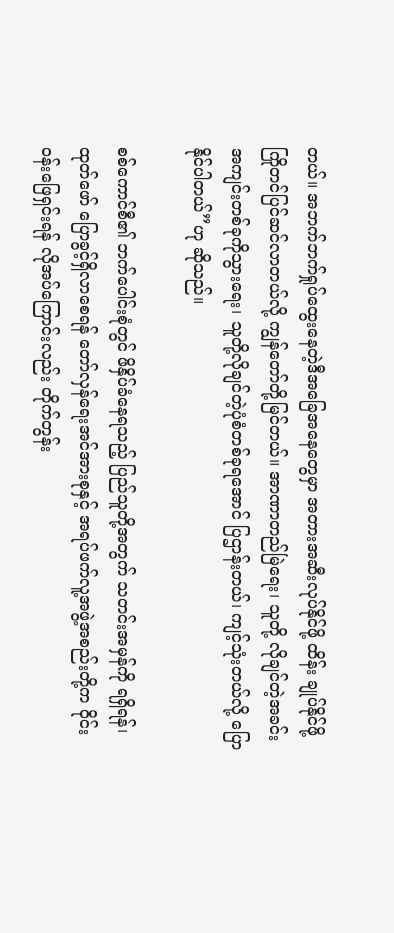တယ်။ အဘက်ဘက်ရှုပ်ထွေးနေတဲ့ဒီအခြေအနေတွေမှာ အတားအဆီးလုပ်နိုင်ဖို့ ထိန်း ချုပ်နိုင်ဖို့ ကြိုတင်ပြင်ဆင်လာတယ်လို့ ကျွန်တော်တို့မြင်တယ်။ အာဏာတည်မြဲရေး၊ သူတို့ လိုချင်တဲ့အခင်းအကျင်းတစ်ခုကိုသွားရေး၊ သူတို့လိုချင်တဲ့ပုံစံတစ်ခုရအောင် ပြဌာန်းတယ်၊ ကျင့်သုံးတယ်လို့ ပြောနိုင်ပါတယ်”ဟု ဆိုသည်။

စစ်ကောင်စီ၏ ဘက်ပေါင်းစုံတွင် ဖိနှိပ်ခံနေရသည့် ပြည်သူတို့အတွက် သတင်းအမှန်ကို ရရှိရန်၊ ထုတ်ဖော် ပြောခွင့်ရှိလာစေရန် တော်လှန်ရေးအင်အားစုနှင့် အရပ်ဖက်လူ့အဖွဲ့အစည်းတို့က ဝိုင်းဝန်းဖြေရှင်းရန် လိုအပ်ကြောင်းလည်း တိုက်တွန်း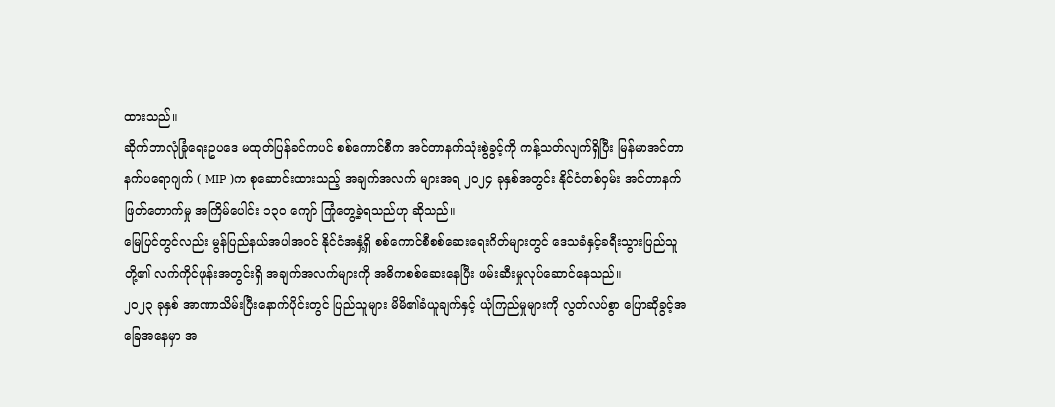ထားသည်။
ဆိုက်ဘာလုံခြုံရေးဥပဒေ မထုတ်ပြန်ခင်ကပင် စစ်ကောင်စီက အင်တာနက်သုံးစွဲခွင့်ကို ကန့်သတ်လျက်ရှိပြီး မြန်မာအင်တာနက်ပရောဂျက် ( MIP )က စုဆောင်းထားသည့် အချက်အလက် များအရ ၂၀၂၄ ခုနှစ်အတွင်း နိုင်ငံတစ်ဝှမ်း အင်တာနက်ဖြတ်တောက်မှု အကြိမ်ပေါင်း ၁၃၀ ကျော် ကြုံတွေ့ခဲ့ရသည်ဟု ဆိုသည်။
မြေပြင်တွင်လည်း မွန်ပြည်နယ်အပါအဝင် နိုင်ငံအနှံ့ရှိ စစ်ကောင်စီစစ်ဆေးရေးဂိတ်များတွင် ဒေသခံနှင့်ခရီးသွားပြည်သူတို့၏ လက်ကိုင်ဖုန်းအတွင်းရှိ အချက်အလက်များကို အဓိကစစ်ဆေးနေပြီး ဖမ်းဆီးမှုလုပ်ဆောင်နေသည်။
၂၀၂၃ ခုနှစ် အာဏာသိမ်းပြီးနောက်ပိုင်းတွင် ပြည်သူများ မိမိ၏ခံယူချက်နှင့် ယုံကြည်မှုများကို လွတ်လပ်စွာ ပြောဆိုခွင့်အခြေအနေမှာ အ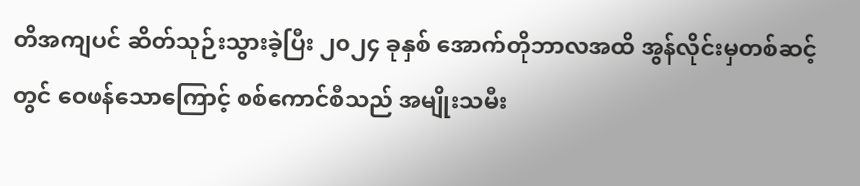တိအကျပင် ဆိတ်သုဉ်းသွားခဲ့ပြီး ၂၀၂၄ ခုနှစ် အောက်တိုဘာလအထိ အွန်လိုင်းမှတစ်ဆင့်တွင် ဝေဖန်သောကြောင့် စစ်ကောင်စီသည် အမျိုးသမီး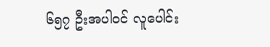၆၅၇ ဦးအပါဝင် လူပေါင်း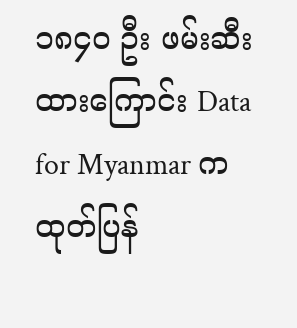၁၈၄၀ ဦး ဖမ်းဆီးထားကြောင်း Data for Myanmar က ထုတ်ပြန်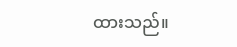ထားသည်။